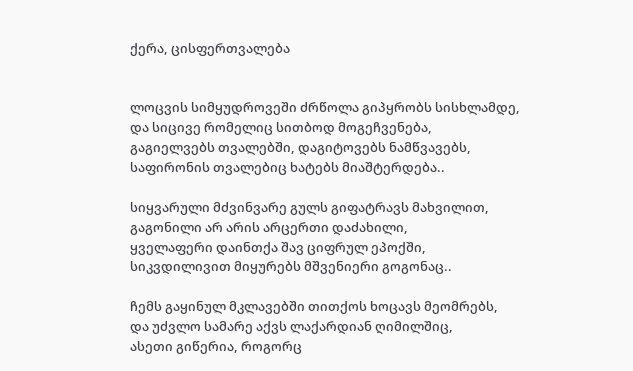ქერა, ცისფერთვალება


ლოცვის სიმყუდროვეში ძრწოლა გიპყრობს სისხლამდე,
და სიცივე რომელიც სითბოდ მოგეჩვენება,
გაგიელვებს თვალებში, დაგიტოვებს ნამწვავებს,
საფირონის თვალებიც ხატებს მიაშტერდება..

სიყვარული მძვინვარე გულს გიფატრავს მახვილით,
გაგონილი არ არის არცერთი დაძახილი,
ყველაფერი დაინთქა შავ ციფრულ ეპოქში,
სიკვდილივით მიყურებს მშვენიერი გოგონაც..

ჩემს გაყინულ მკლავებში თითქოს ხოცავს მეომრებს,
და უძვლო სამარე აქვს ლაქარდიან ღიმილშიც,
ასეთი გიწერია, როგორც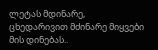ლეტას მდინარე,
ცხედარივით მძინარე მიყვები მის დინებას..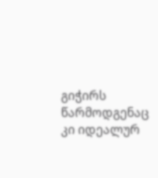გიჭირს წარმოდგენაც კი იდეალურ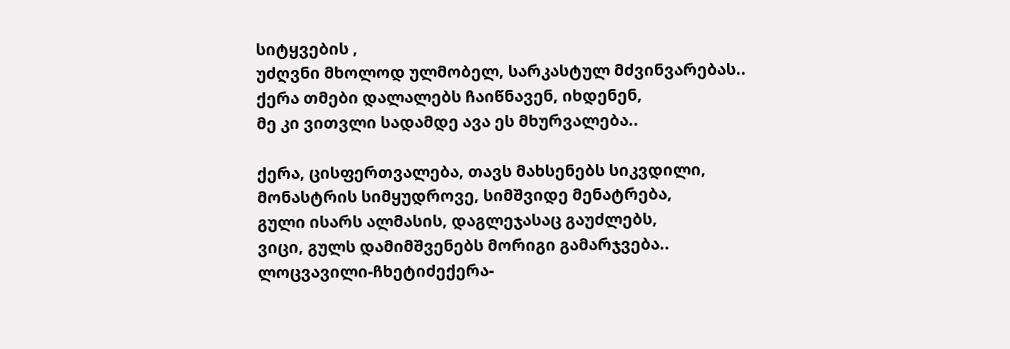სიტყვების ,
უძღვნი მხოლოდ ულმობელ, სარკასტულ მძვინვარებას..
ქერა თმები დალალებს ჩაიწნავენ, იხდენენ,
მე კი ვითვლი სადამდე ავა ეს მხურვალება..

ქერა, ცისფერთვალება, თავს მახსენებს სიკვდილი,
მონასტრის სიმყუდროვე, სიმშვიდე მენატრება,
გული ისარს ალმასის, დაგლეჯასაც გაუძლებს,
ვიცი, გულს დამიმშვენებს მორიგი გამარჯვება..
ლოცვავილი-ჩხეტიძექერა-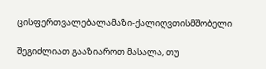ცისფერთვალებალამაზი-ქალიღვთისმშობელი

შეგიძლიათ გააზიაროთ მასალა, თუ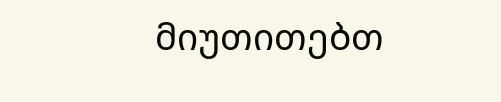მიუთითებთ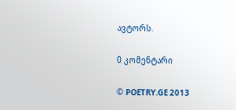ავტორს.

0 კომენტარი

© POETRY.GE 2013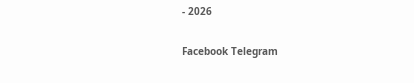- 2026

Facebook Telegram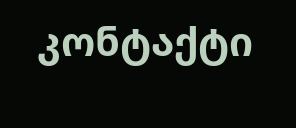კონტაქტი